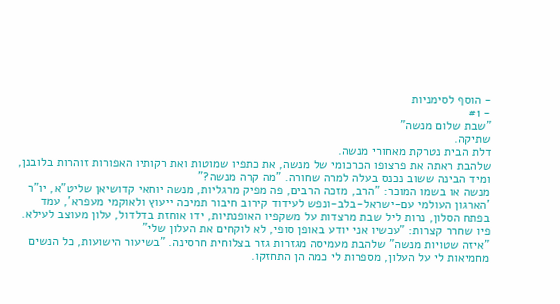- הוסף לסימניות
- #1
"שבת שלום מנשה"
שתיקה.
דלת הבית נטרקת מאחורי מנשה.
שלהבת ראתה את פרצופו הכרכומי של מנשה, את כתפיו שמוטות ואת רקותיו האפורות זוהרות בלובנן, ומיד הבינה ששוב נכנס בעלה למרה שחורה. "מה קרה מנשה?"
מנשה או בשמו המוכר: "הרב, מזכה הרבים, פה מפיק מרגליות, מנשה יוחאי קדושיאן שליט"א, יו"ר 'הארגון העולמי עם-ישראל-בלב-ונפש לעידוד קירוב חיבור תמיכה ייעוץ ולאוקמי מעפרא', עמד בפתח הסלון, נרות ליל שבת מרצדות על משקפיו האופנתיות, ידו אוחזת בדלדול, עלון מעוצב לעילא.
פיו שחרר קצרות: "עכשיו אני יודע באופן סופי, לא לוקחים את העלון שלי"
"איזה שטויות מנשה" שלהבת מעמיסה מגזרות גזר בצלוחית חרסינה. "בשיעור הישועות, כל הנשים מחמיאות לי על העלון, מספרות לי כמה הן התחזקו.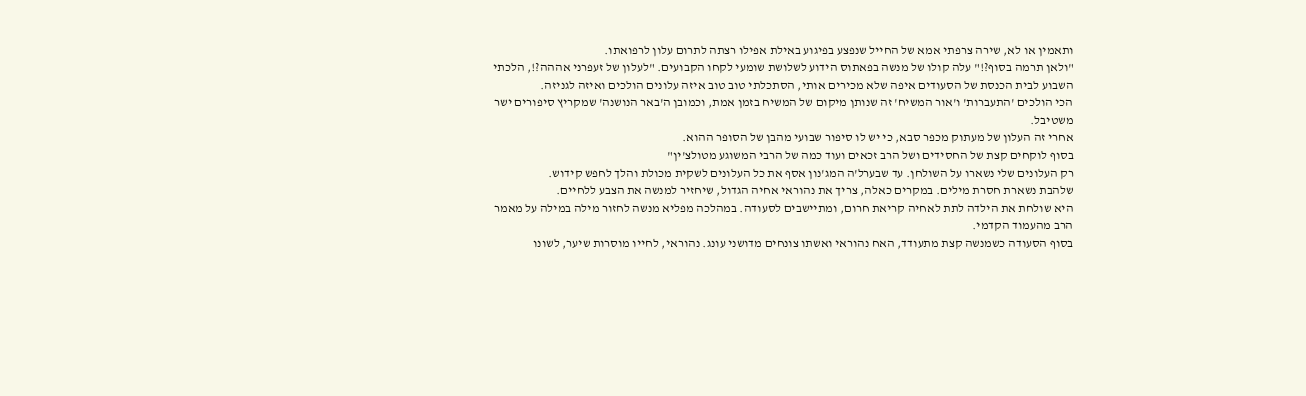ותאמין או לא, שירה צרפתי אמא של החייל שנפצע בפיגוע באילת אפילו רצתה לתרום עלון לרפואתו.
"ולאן תרמה בסוף?!" עלה קולו של מנשה בפאתוס הידוע לשלושת שומעי לקחו הקבועים. "לעלון של זעפרני אההה?!, הלכתי השבוע לבית הכנסת של הסעודים איפה שלא מכירים אותי, הסתכלתי טוב טוב איזה עלונים הולכים ואיזה לגניזה.
הכי הולכים 'התעברות' ו'אור המשיח' זה שנותן מיקום של המשיח בזמן אמת, וכמובן ה'באר הנושנה' שמקריץ סיפורים ישר משטיבל.
אחרי זה העלון של מעתוק מכפר סבא, כי יש לו סיפור שבועי מהבן של הסופר ההוא.
בסוף לוקחים קצת של החסידים ושל הרב זכאים ועוד כמה של הרבי המשוגע מטולצ'ין"
רק העלונים שלי נשארו על השולחן. עד שבערל'ה המג'נון אסף את כל העלונים לשקית מכולת והלך לחפש קידוש.
שלהבת נשארת חסרת מילים. במקרים כאלה, צריך את נהוראי אחיה הגדול, שיחזיר למנשה את הצבע ללחיים.
היא שולחת את הילדה לתת לאחיה קריאת חרום, ומתיישבים לסעודה. במהלכה מפליא מנשה לחזור מילה במילה על מאמר הרב מהעמוד הקדמי.
בסוף הסעודה כשמנשה קצת מתעודד, האח נהוראי ואשתו צונחים מדושני עונג. נהוראי, לחייו מוסרות שיער, לשונו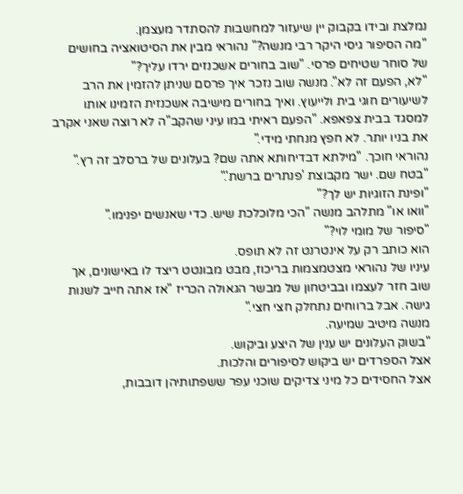נמלצת ובידו בקבוק יין שיעזור למחשבות להסתדר מעצמן.
"מה הסיפור גיסי היקר רבי מנשה?" נהוראי מבין את הסיטואציה בחושים של סוחר שטיחים פרסי. "שוב בחורים אשכנזים ירדו עליך?"
"לא, הפעם זה לא". מנשה שוב נזכר איך פרסם שניתן להזמין את הרב לשיעורים חוגי בית ולייעוץ. ואיך בחורים מישיבה אשכנזית הזמינו אותו למסגד בבית צפאפא. "הפעם ראיתי במו עיני שהקב"ה לא רוצה שאני אקרב את בניו יותר. לא חפץ מנחתי מידי."
נהוראי חוכך. "מילתא דבדיחותא אתה שם? בעלונים של ברסלב זה רץ."
"בטח שם. ישר מקבוצת 'פנתרים ברשת'."
"ופינת הזוגיות יש לך?"
"וואו או" מתלהב מנשה "הכי מלוכלכת שיש. כדי שאנשים יפנימו."
"סיפור של מומי לוי?"
הוא כותב רק על אינטרנט זה לא תופס.
עיניו של נהוראי מצטמצמות בריכוז, מבט מבונטט ריצד לו באישונים, אך שוב חזר לעצמו ובביטחון של מבשר הגאולה הכריז "אז אתה חייב לשנות גישה. אבל ברווחים נתחלק חצי חצי."
מנשה מיטיב שמיעה.
"בשוק העלונים יש ענין של היצע וביקוש.
אצל הספרדים יש ביקוש לסיפורים והלכות.
אצל החסידים כל מיני צדיקים שוכני עפר ששפתותיהן דובבות,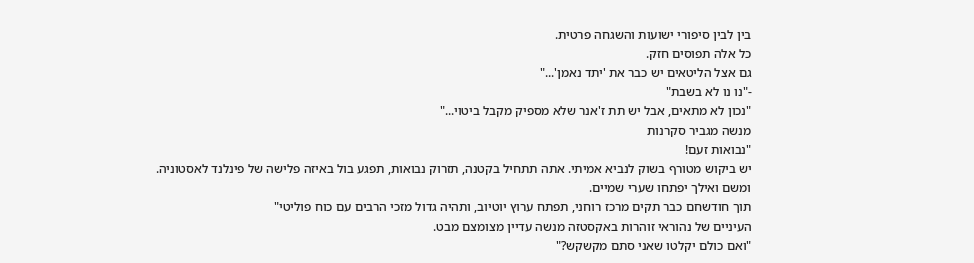בין לבין סיפורי ישועות והשגחה פרטית.
כל אלה תפוסים חזק.
גם אצל הליטאים יש כבר את 'יתד נאמן'..."
-"נו נו לא בשבת"
"נכון לא מתאים, אבל יש תת ז'אנר שלא מספיק מקבל ביטוי..."
מנשה מגביר סקרנות
"נבואות זעם!
יש ביקוש מטורף בשוק לנביא אמיתי. אתה תתחיל בקטנה, תזרוק נבואות, תפגע בול באיזה פלישה של פינלנד לאסטוניה.
ומשם ואילך יפתחו שערי שמיים.
תוך חודשחם כבר תקים מרכז רוחני, תפתח ערוץ יוטיוב, ותהיה גדול מזכי הרבים עם כוח פוליטי"
העיניים של נהוראי זוהרות באקסטזה מנשה עדיין מצומצם מבט.
"ואם כולם יקלטו שאני סתם מקשקש?"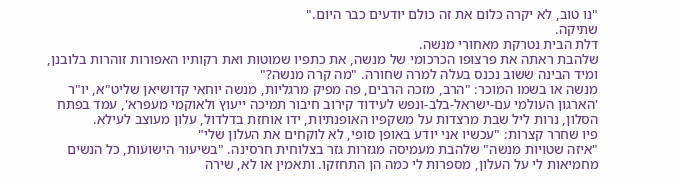"נו טוב, לא יקרה כלום את זה כולם יודעים כבר היום."
שתיקה.
דלת הבית נטרקת מאחורי מנשה.
שלהבת ראתה את פרצופו הכרכומי של מנשה, את כתפיו שמוטות ואת רקותיו האפורות זוהרות בלובנן, ומיד הבינה ששוב נכנס בעלה למרה שחורה. "מה קרה מנשה?"
מנשה או בשמו המוכר: "הרב, מזכה הרבים, פה מפיק מרגליות, מנשה יוחאי קדושיאן שליט"א, יו"ר 'הארגון העולמי עם-ישראל-בלב-ונפש לעידוד קירוב חיבור תמיכה ייעוץ ולאוקמי מעפרא', עמד בפתח הסלון, נרות ליל שבת מרצדות על משקפיו האופנתיות, ידו אוחזת בדלדול, עלון מעוצב לעילא.
פיו שחרר קצרות: "עכשיו אני יודע באופן סופי, לא לוקחים את העלון שלי"
"איזה שטויות מנשה" שלהבת מעמיסה מגזרות גזר בצלוחית חרסינה. "בשיעור הישועות, כל הנשים מחמיאות לי על העלון, מספרות לי כמה הן התחזקו. ותאמין או לא, שירה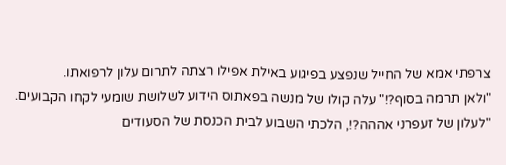צרפתי אמא של החייל שנפצע בפיגוע באילת אפילו רצתה לתרום עלון לרפואתו.
"ולאן תרמה בסוף?!" עלה קולו של מנשה בפאתוס הידוע לשלושת שומעי לקחו הקבועים. "לעלון של זעפרני אההה?!, הלכתי השבוע לבית הכנסת של הסעודים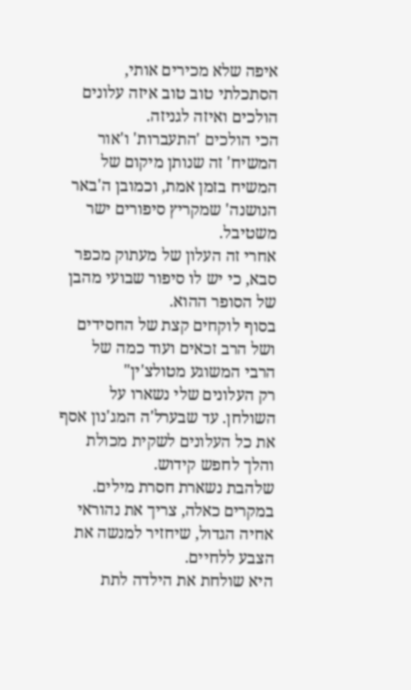איפה שלא מכירים אותי, הסתכלתי טוב טוב איזה עלונים הולכים ואיזה לגניזה.
הכי הולכים 'התעברות' ו'אור המשיח' זה שנותן מיקום של המשיח בזמן אמת, וכמובן ה'באר הנושנה' שמקריץ סיפורים ישר משטיבל.
אחרי זה העלון של מעתוק מכפר סבא, כי יש לו סיפור שבועי מהבן של הסופר ההוא.
בסוף לוקחים קצת של החסידים ושל הרב זכאים ועוד כמה של הרבי המשוגע מטולצ'ין"
רק העלונים שלי נשארו על השולחן. עד שבערל'ה המג'נון אסף את כל העלונים לשקית מכולת והלך לחפש קידוש.
שלהבת נשארת חסרת מילים. במקרים כאלה, צריך את נהוראי אחיה הגדול, שיחזיר למנשה את הצבע ללחיים.
היא שולחת את הילדה לתת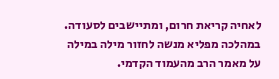לאחיה קריאת חרום, ומתיישבים לסעודה. במהלכה מפליא מנשה לחזור מילה במילה על מאמר הרב מהעמוד הקדמי.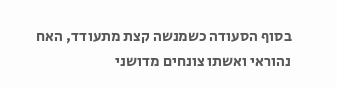בסוף הסעודה כשמנשה קצת מתעודד, האח נהוראי ואשתו צונחים מדושני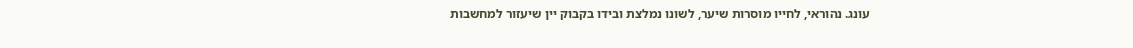עונג. נהוראי, לחייו מוסרות שיער, לשונו נמלצת ובידו בקבוק יין שיעזור למחשבות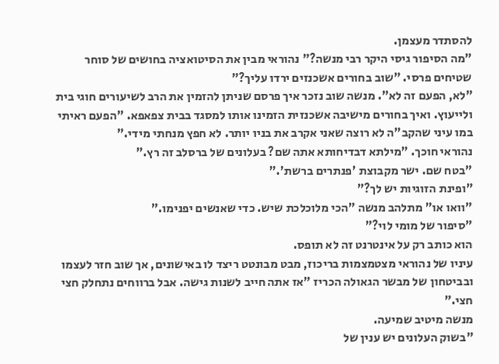להסתדר מעצמן.
"מה הסיפור גיסי היקר רבי מנשה?" נהוראי מבין את הסיטואציה בחושים של סוחר שטיחים פרסי. "שוב בחורים אשכנזים ירדו עליך?"
"לא, הפעם זה לא". מנשה שוב נזכר איך פרסם שניתן להזמין את הרב לשיעורים חוגי בית ולייעוץ. ואיך בחורים מישיבה אשכנזית הזמינו אותו למסגד בבית צפאפא. "הפעם ראיתי במו עיני שהקב"ה לא רוצה שאני אקרב את בניו יותר. לא חפץ מנחתי מידי."
נהוראי חוכך. "מילתא דבדיחותא אתה שם? בעלונים של ברסלב זה רץ."
"בטח שם. ישר מקבוצת 'פנתרים ברשת'."
"ופינת הזוגיות יש לך?"
"וואו או" מתלהב מנשה "הכי מלוכלכת שיש. כדי שאנשים יפנימו."
"סיפור של מומי לוי?"
הוא כותב רק על אינטרנט זה לא תופס.
עיניו של נהוראי מצטמצמות בריכוז, מבט מבונטט ריצד לו באישונים, אך שוב חזר לעצמו ובביטחון של מבשר הגאולה הכריז "אז אתה חייב לשנות גישה. אבל ברווחים נתחלק חצי חצי."
מנשה מיטיב שמיעה.
"בשוק העלונים יש ענין של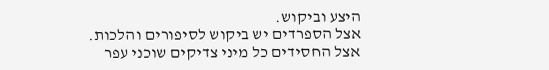היצע וביקוש.
אצל הספרדים יש ביקוש לסיפורים והלכות.
אצל החסידים כל מיני צדיקים שוכני עפר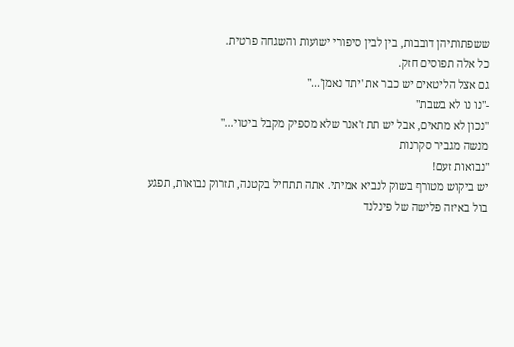ששפתותיהן דובבות, בין לבין סיפורי ישועות והשגחה פרטית.
כל אלה תפוסים חזק.
גם אצל הליטאים יש כבר את 'יתד נאמן'..."
-"נו נו לא בשבת"
"נכון לא מתאים, אבל יש תת ז'אנר שלא מספיק מקבל ביטוי..."
מנשה מגביר סקרנות
"נבואות זעם!
יש ביקוש מטורף בשוק לנביא אמיתי. אתה תתחיל בקטנה, תזרוק נבואות, תפגע בול באיזה פלישה של פינלנד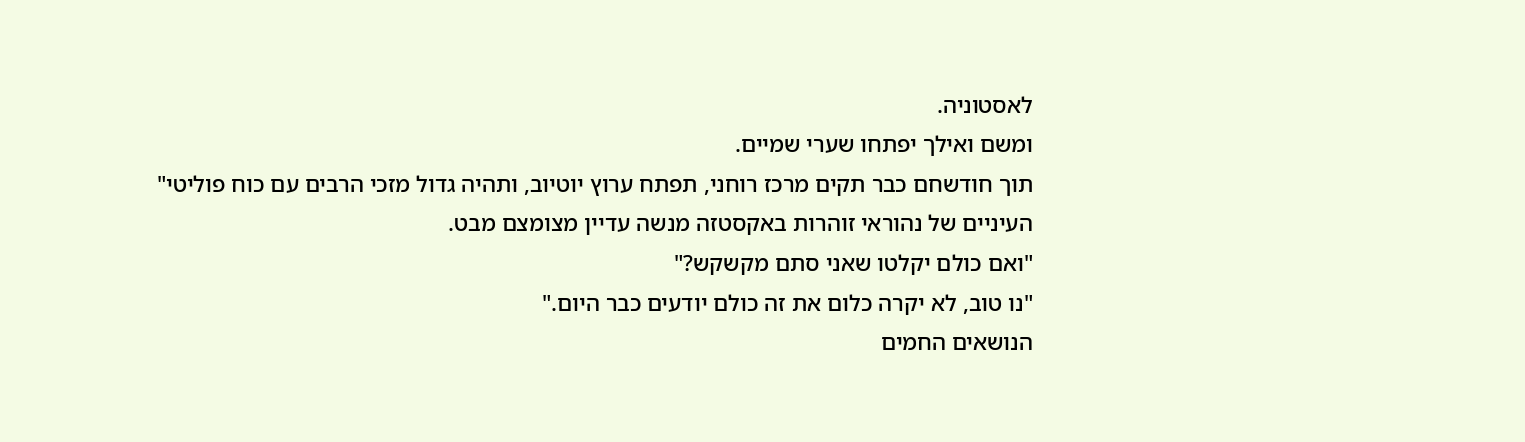לאסטוניה.
ומשם ואילך יפתחו שערי שמיים.
תוך חודשחם כבר תקים מרכז רוחני, תפתח ערוץ יוטיוב, ותהיה גדול מזכי הרבים עם כוח פוליטי"
העיניים של נהוראי זוהרות באקסטזה מנשה עדיין מצומצם מבט.
"ואם כולם יקלטו שאני סתם מקשקש?"
"נו טוב, לא יקרה כלום את זה כולם יודעים כבר היום."
הנושאים החמים